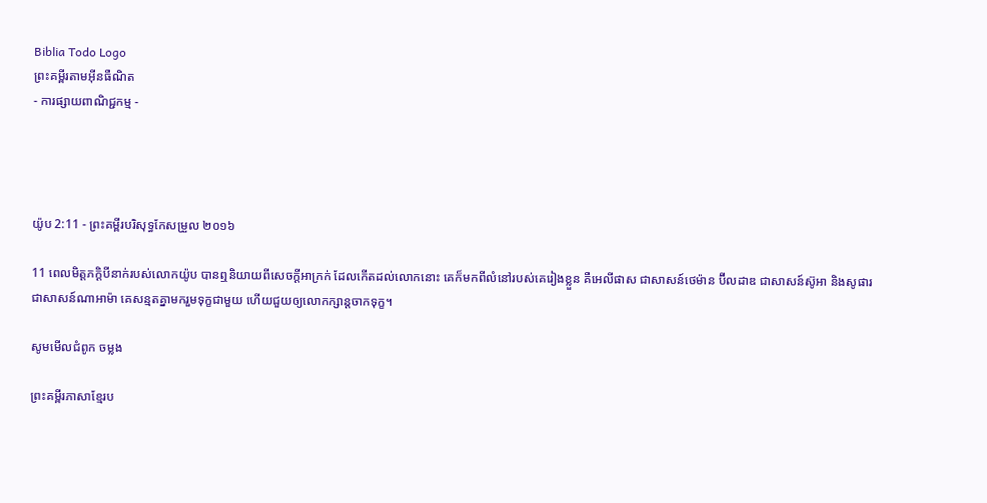Biblia Todo Logo
ព្រះគម្ពីរតាមអ៊ីនធឺណិត
- ការផ្សាយពាណិជ្ជកម្ម -




យ៉ូប 2:11 - ព្រះគម្ពីរបរិសុទ្ធកែសម្រួល ២០១៦

11 ពេលមិត្តភក្ដិបីនាក់របស់លោកយ៉ូប បានឮនិយាយពីសេចក្ដីអាក្រក់ ដែលកើតដល់លោកនោះ គេក៏មកពីលំនៅរបស់គេរៀងខ្លួន គឺអេលី‌ផាស ជាសាសន៍ថេម៉ាន ប៊ីល‌ដាឌ ជាសាសន៍ស៊ូអា និងសូផារ ជាសាសន៍ណាអា‌ម៉ា គេសន្មតគ្នាមករួមទុក្ខជា‌មួយ ហើយជួយឲ្យលោកក្សាន្តចាកទុក្ខ។

សូមមើលជំពូក ចម្លង

ព្រះគម្ពីរភាសាខ្មែរប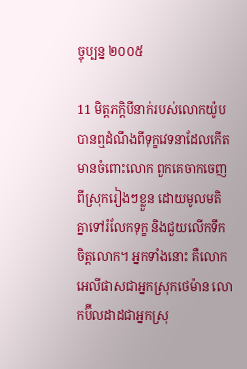ច្ចុប្បន្ន ២០០៥

11 មិត្ត‌ភក្ដិបីនាក់របស់លោកយ៉ូប បានឮដំណឹងពីទុក្ខវេទនាដែលកើតមានចំពោះលោក ពួកគេចាកចេញពីស្រុករៀងៗខ្លួន ដោយមូលមតិគ្នាទៅរំលែកទុក្ខ និងជួយលើកទឹកចិត្តលោក។ អ្នកទាំងនោះ គឺលោកអេលី‌ផាសជាអ្នកស្រុកថេម៉ាន លោកប៊ីល‌ដាដជាអ្នកស្រុ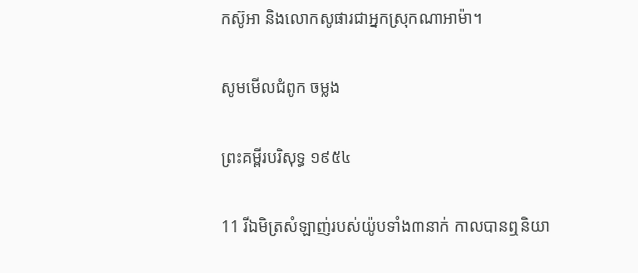កស៊ូអា និងលោកសូផារជាអ្នកស្រុកណា‌អាម៉ា។

សូមមើលជំពូក ចម្លង

ព្រះគម្ពីរបរិសុទ្ធ ១៩៥៤

11 រីឯមិត្រសំឡាញ់របស់យ៉ូបទាំង៣នាក់ កាលបានឮនិយា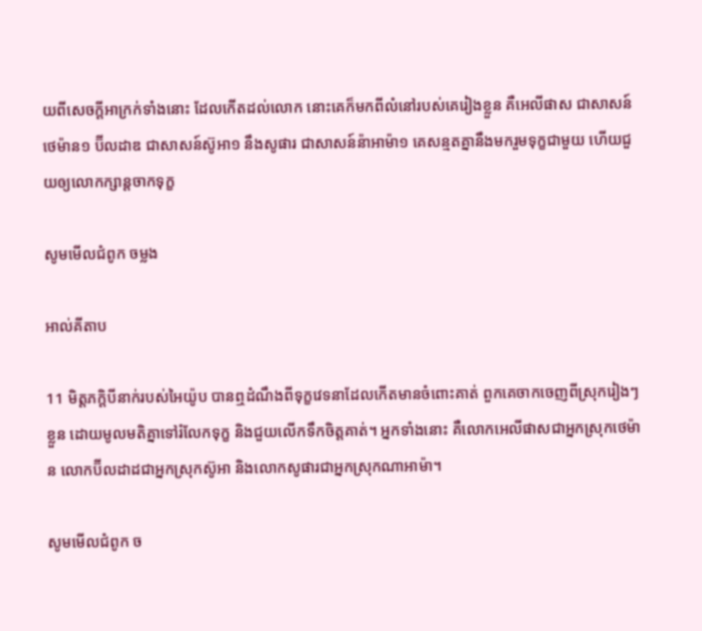យពីសេចក្ដីអាក្រក់ទាំងនោះ ដែលកើតដល់លោក នោះគេក៏មកពីលំនៅរបស់គេរៀងខ្លួន គឺអេលី‌ផាស ជាសាសន៍ថេម៉ាន១ ប៊ីល‌ដាឌ ជាសាសន៍ស៊ូអា១ នឹងសូផារ ជាសាសន៍ន៉ាអាម៉ា១ គេសន្មតគ្នានឹងមករួមទុក្ខជាមួយ ហើយជួយឲ្យលោកក្សាន្តចាកទុក្ខ

សូមមើលជំពូក ចម្លង

អាល់គីតាប

11 មិត្ត‌ភក្ដិបីនាក់របស់អៃយ៉ូប បានឮដំណឹងពីទុក្ខវេទនាដែលកើតមានចំពោះគាត់ ពួកគេចាកចេញពីស្រុករៀងៗខ្លួន ដោយមូលមតិគ្នាទៅរំលែកទុក្ខ និងជួយលើកទឹកចិត្តគាត់។ អ្នកទាំងនោះ គឺលោកអេលី‌ផាសជាអ្នកស្រុកថេម៉ាន លោកប៊ីល‌ដាដជាអ្នកស្រុកស៊ូអា និងលោកសូផារជាអ្នកស្រុកណា‌អាម៉ា។

សូមមើលជំពូក ច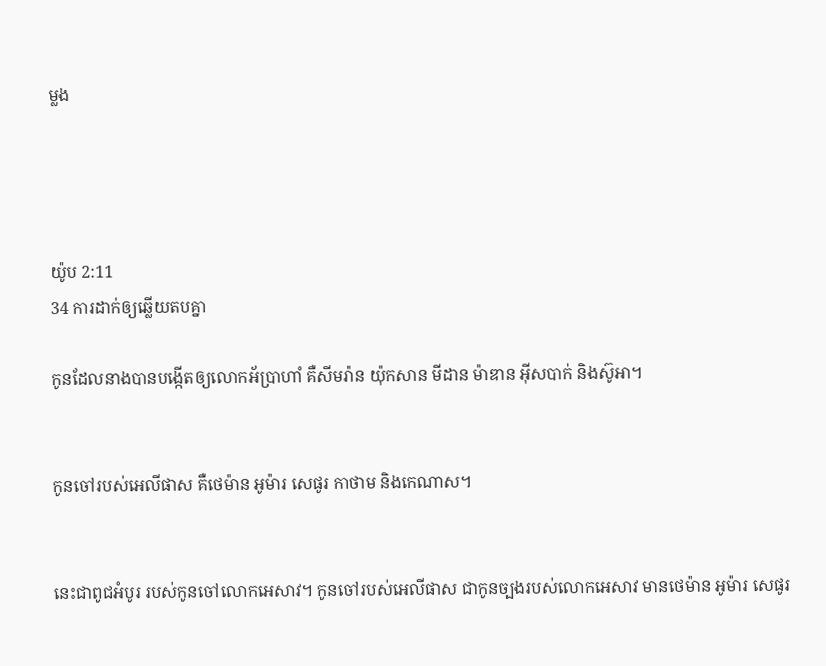ម្លង




យ៉ូប 2:11
34 ការដាក់ឲ្យឆ្លើយតបគ្នា

កូនដែលនាងបានបង្កើតឲ្យលោកអ័ប្រា‌ហាំ គឺសីមរ៉ាន យ៉ុកសាន មីដាន ម៉ាឌាន អ៊ីសបាក់ និងស៊ូអា។


កូនចៅរបស់អេលី‌ផាស គឺថេម៉ាន អូម៉ារ សេផូរ កាថាម និងកេណាស។


នេះជាពូជអំបូរ របស់កូនចៅលោកអេសាវ។ កូនចៅរបស់អេលី‌ផាស ជាកូនច្បងរបស់លោកអេសាវ មានថេម៉ាន អូម៉ារ សេផូរ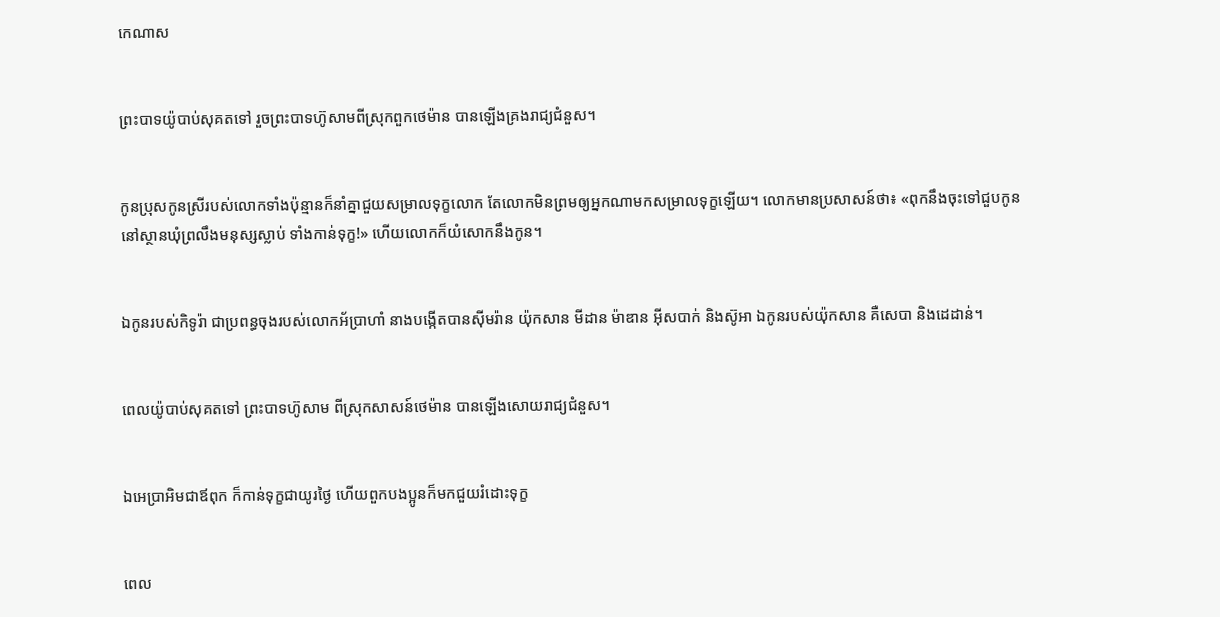កេណាស


ព្រះបាទយ៉ូបាប់សុគតទៅ រួចព្រះបាទហ៊ូសាមពីស្រុកពួកថេម៉ាន បានឡើងគ្រងរាជ្យជំនួស។


កូនប្រុសកូនស្រីរបស់លោកទាំងប៉ុន្មានក៏នាំគ្នាជួយសម្រាលទុក្ខលោក តែលោកមិនព្រមឲ្យអ្នកណាមកសម្រាលទុក្ខឡើយ។ លោកមានប្រសាសន៍ថា៖ «ពុកនឹងចុះទៅជួបកូននៅស្ថានឃុំព្រលឹងមនុស្សស្លាប់ ទាំងកាន់ទុក្ខ!» ហើយលោកក៏យំសោកនឹងកូន។


ឯកូនរបស់កិទូរ៉ា ជាប្រពន្ធចុងរបស់លោកអ័ប្រា‌ហាំ នាងបង្កើតបានស៊ីម‌រ៉ាន យ៉ុក‌សាន មីដាន ម៉ាឌាន អ៊ីស‌បាក់ និងស៊ូអា ឯកូនរបស់យ៉ុក‌សាន គឺសេបា និងដេដាន់។


ពេលយ៉ូបាប់សុគតទៅ ព្រះបាទហ៊ូសាម ពីស្រុកសាសន៍ថេម៉ាន បានឡើងសោយ‌រាជ្យជំនួស។


ឯអេប្រាអិមជាឪពុក ក៏កាន់ទុក្ខជាយូរថ្ងៃ ហើយពួកបង‌ប្អូនក៏មកជួយរំដោះទុក្ខ


ពេល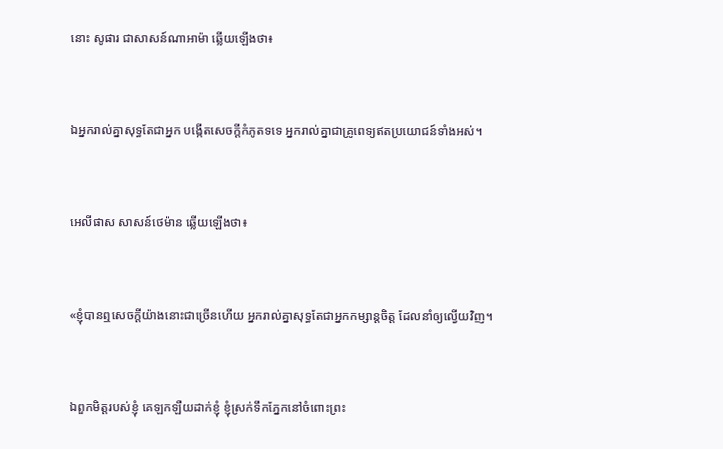នោះ សូផារ ជាសាសន៍ណាអា‌ម៉ា ឆ្លើយឡើងថា៖


ឯអ្នករាល់គ្នាសុទ្ធតែជាអ្នក បង្កើតសេចក្ដីកំភូតទទេ អ្នករាល់គ្នាជាគ្រូពេទ្យឥតប្រយោជន៍ទាំងអស់។


អេលី‌ផាស សាសន៍ថេម៉ាន ឆ្លើយឡើងថា៖


«ខ្ញុំបានឮសេចក្ដីយ៉ាងនោះជាច្រើនហើយ អ្នករាល់គ្នាសុទ្ធតែជាអ្នកកម្សាន្តចិត្ត ដែលនាំឲ្យល្វើយវិញ។


ឯពួកមិត្តរបស់ខ្ញុំ គេឡក‌ឡឺយដាក់ខ្ញុំ ខ្ញុំស្រក់ទឹកភ្នែកនៅចំពោះព្រះ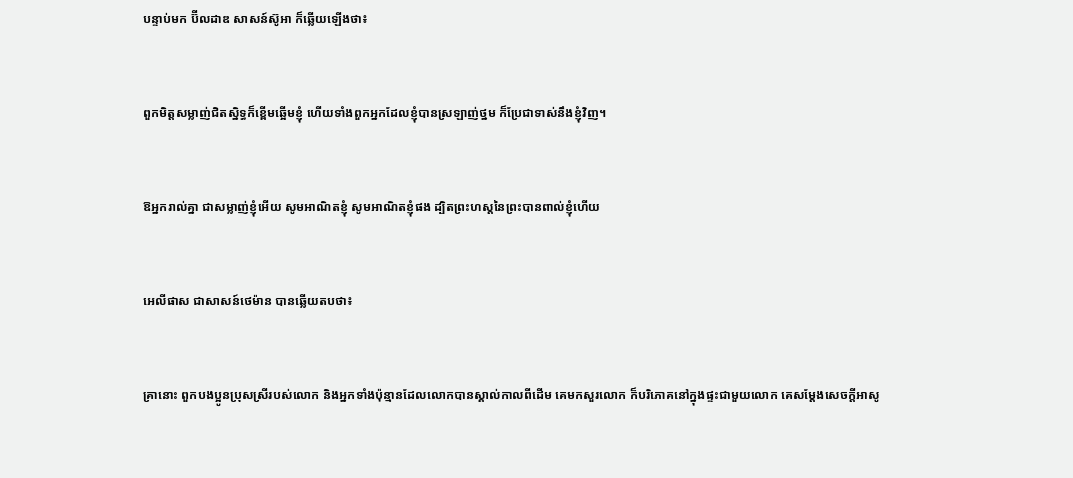បន្ទាប់មក ប៊ីលដាឌ សាសន៍ស៊ូអា ក៏ឆ្លើយឡើងថា៖


ពួកមិត្តសម្លាញ់ជិត‌ស្និទ្ធក៏ខ្ពើមឆ្អើមខ្ញុំ ហើយទាំងពួកអ្នកដែលខ្ញុំបានស្រឡាញ់ថ្នម ក៏ប្រែជាទាស់នឹងខ្ញុំវិញ។


ឱអ្នករាល់គ្នា ជាសម្លាញ់ខ្ញុំអើយ សូមអាណិតខ្ញុំ សូមអាណិតខ្ញុំផង ដ្បិតព្រះ‌ហស្តនៃព្រះបានពាល់ខ្ញុំហើយ


អេលី‌ផាស ជាសាសន៍ថេម៉ាន បានឆ្លើយតបថា៖


គ្រានោះ ពួកបង‌ប្អូនប្រុសស្រីរបស់លោក និងអ្នកទាំងប៉ុន្មានដែលលោកបានស្គាល់កាលពីដើម គេមកសួរលោក ក៏បរិ‌ភោគនៅក្នុងផ្ទះជា‌មួយលោក គេសម្ដែងសេចក្ដីអាសូ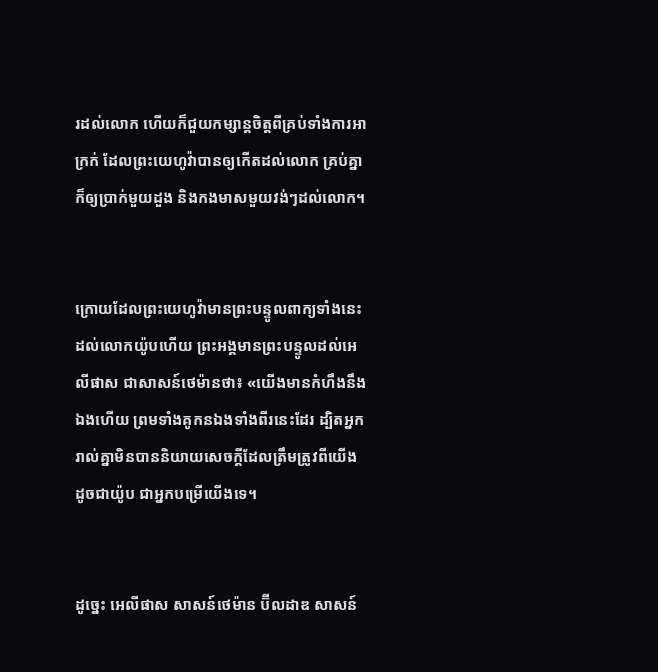រដល់លោក ហើយក៏ជួយកម្សាន្តចិត្តពីគ្រប់ទាំងការអាក្រក់ ដែលព្រះ‌យេហូវ៉ាបានឲ្យកើតដល់លោក គ្រប់គ្នាក៏ឲ្យប្រាក់មួយដួង និងកងមាសមួយវង់ៗដល់លោក។


ក្រោយដែលព្រះ‌យេហូវ៉ាមានព្រះ‌បន្ទូលពាក្យទាំងនេះដល់លោកយ៉ូបហើយ ព្រះ‌អង្គមានព្រះ‌បន្ទូលដល់អេលី‌ផាស ជាសាសន៍ថេម៉ានថា៖ «យើងមានកំហឹងនឹងឯងហើយ ព្រមទាំងគូកនឯងទាំងពីរនេះដែរ ដ្បិតអ្នករាល់គ្នាមិនបាននិយាយសេចក្ដីដែលត្រឹមត្រូវពីយើង ដូចជាយ៉ូប ជាអ្នកបម្រើយើងទេ។


ដូច្នេះ អេលី‌ផាស សាសន៍ថេម៉ាន ប៊ីល‌ដាឌ សាសន៍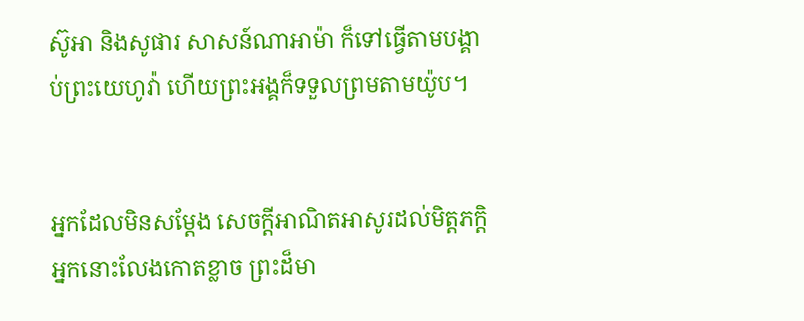ស៊ូអា និងសូផារ សាសន៍ណាអា‌ម៉ា ក៏ទៅធ្វើតាមបង្គាប់ព្រះ‌យេហូវ៉ា ហើយព្រះ‌អង្គក៏ទទួលព្រមតាមយ៉ូប។


អ្នកដែលមិនសម្ដែង សេចក្ដីអាណិតអាសូរដល់មិត្តភក្ដិ អ្នកនោះលែងកោតខ្លាច ព្រះដ៏មា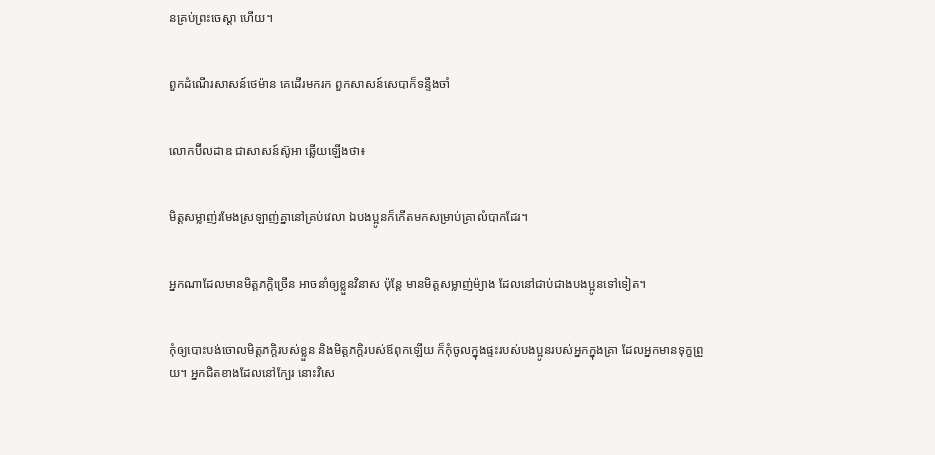នគ្រប់ព្រះ‌ចេស្តា ហើយ។


ពួកដំណើរសាសន៍ថេម៉ាន គេដើរមករក ពួកសាសន៍សេបាក៏ទន្ទឹងចាំ


លោកប៊ីល‌ដាឌ ជាសាសន៍ស៊ូអា ឆ្លើយឡើងថា៖


មិត្តសម្លាញ់រមែងស្រឡាញ់គ្នានៅគ្រប់វេលា ឯបង‌ប្អូនក៏កើតមកសម្រាប់គ្រាលំបាកដែរ។


អ្នកណាដែលមានមិត្តភក្តិច្រើន អាចនាំឲ្យខ្លួនវិនាស ប៉ុន្តែ មានមិត្តសម្លាញ់ម៉្យាង ដែលនៅជាប់ជាងបង‌ប្អូនទៅទៀត។


កុំឲ្យបោះ‌បង់ចោលមិត្ត‌ភក្តិរបស់ខ្លួន និងមិត្ត‌ភក្តិរបស់ឪពុកឡើយ ក៏កុំចូលក្នុងផ្ទះរបស់បង‌ប្អូនរបស់អ្នកក្នុងគ្រា ដែលអ្នកមានទុក្ខព្រួយ។ អ្នកជិតខាងដែលនៅក្បែរ នោះវិសេ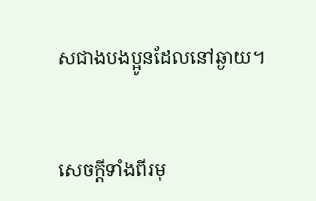សជាងបង‌ប្អូនដែលនៅឆ្ងាយ។


សេចក្ដីទាំងពីរមុ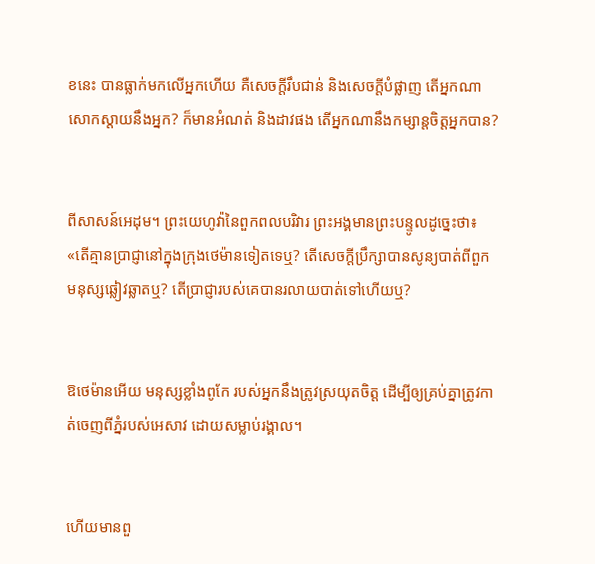ខនេះ បានធ្លាក់មកលើអ្នកហើយ គឺសេចក្ដីរឹប‌ជាន់ និងសេចក្ដីបំផ្លាញ តើអ្នកណាសោកស្តាយនឹងអ្នក? ក៏មានអំណត់ និងដាវផង តើអ្នកណានឹងកម្សាន្តចិត្តអ្នកបាន?


ពីសាសន៍អេដុម។ ព្រះ‌យេហូវ៉ានៃពួកពល‌បរិវារ ព្រះ‌អង្គមានព្រះ‌បន្ទូលដូច្នេះថា៖ «តើគ្មានប្រាជ្ញានៅក្នុងក្រុងថេម៉ានទៀតទេឬ? តើសេចក្ដីប្រឹក្សាបានសូន្យបាត់ពីពួកមនុស្សឆ្លៀវ‌ឆ្លាតឬ? តើប្រាជ្ញារបស់គេបានរលាយបាត់ទៅហើយឬ?


ឱថេម៉ានអើយ មនុស្សខ្លាំងពូកែ របស់អ្នកនឹងត្រូវស្រយុតចិត្ត ដើម្បីឲ្យគ្រប់គ្នាត្រូវកាត់ចេញពីភ្នំរបស់អេសាវ ដោយសម្លាប់រង្គាល។


ហើយមានពួ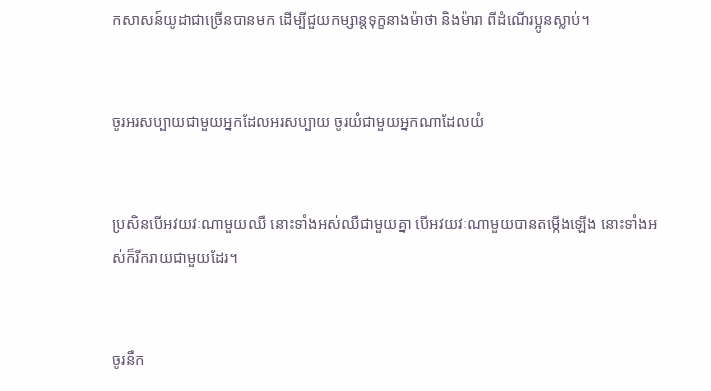កសាសន៍យូដាជាច្រើនបានមក ដើម្បីជួយកម្សាន្តទុក្ខនាងម៉ាថា និងម៉ារា ពីដំណើរប្អូនស្លាប់។


ចូរអរសប្បាយជាមួយអ្នកដែលអរសប្បាយ ចូរយំជាមួយអ្នកណាដែលយំ


ប្រសិន‌បើអវ‌យវៈណាមួយឈឺ នោះទាំង‌អស់ឈឺជាមួយគ្នា បើអវយវៈណាមួយបានតម្កើងឡើង នោះទាំង‌អស់ក៏រីក‌រាយជាមួយដែរ។


ចូរនឹក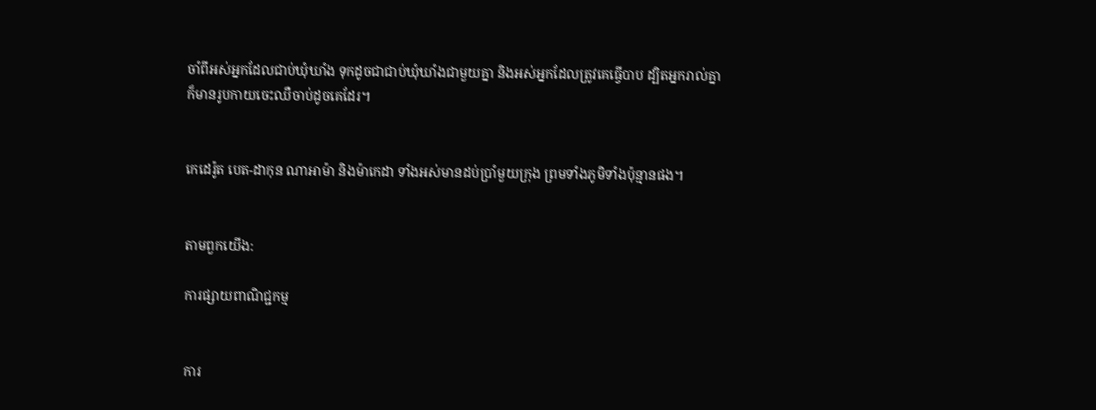ចាំពីអស់អ្នកដែលជាប់ឃុំឃាំង ទុកដូចជាជាប់ឃុំឃាំងជាមួយគ្នា និងអស់អ្នកដែលត្រូវគេធ្វើបាប ដ្បិតអ្នករាល់គ្នាក៏មានរូបកាយចេះឈឺចាប់ដូចគេដែរ។


កេដេ‌រ៉ូត បេត-ដាកុន ណាអា‌ម៉ា និងម៉ាកេដា ទាំងអស់មានដប់ប្រាំមួយក្រុង ព្រមទាំងភូមិទាំងប៉ុន្មានផង។


តាមពួកយើង:

ការផ្សាយពាណិជ្ជកម្ម


ការ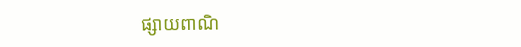ផ្សាយពាណិ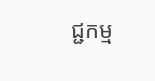ជ្ជកម្ម